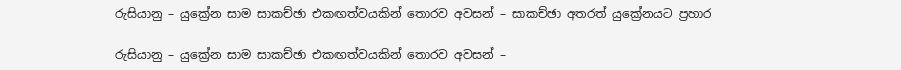රුසියානු – යුක්‍රේන සාම සාකච්ඡා එකඟත්වයකින් තොරව අවසන් – සාකච්ඡා අතරත් යුක්‍රේනයට ප්‍රහාර

රුසියානු – යුක්‍රේන සාම සාකච්ඡා එකඟත්වයකින් තොරව අවසන් –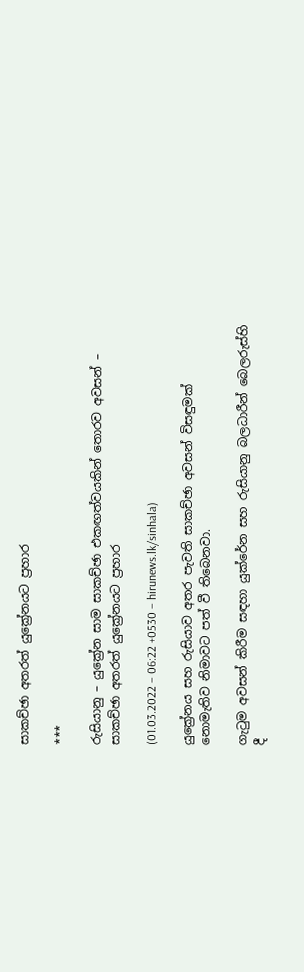සාකච්ඡා අතරත් යුක්‍රේනයට ප්‍රහාර

***

රුසියානු – යුක්‍රේන සාම සාකච්ඡා එකඟත්වයකින් තොරව අවසන් – සාකච්ඡා අතරත් යුක්‍රේනයට ප්‍රහාර

(01.03.2022 – 06:22 +0530 – hirunews.lk/sinhala)

යුක්‍රේනය සහ රුසියාව අතර පැවති සාකච්ඡා අවසන් විසඳුමක් නොමැතිව නිමාවට පත් වී තිබෙනවා.

ගැටුම අවසන් කිරීම සඳහා යුක්රේන සහ රුසියානු බලධාරීන් බෙලරුස්හි දී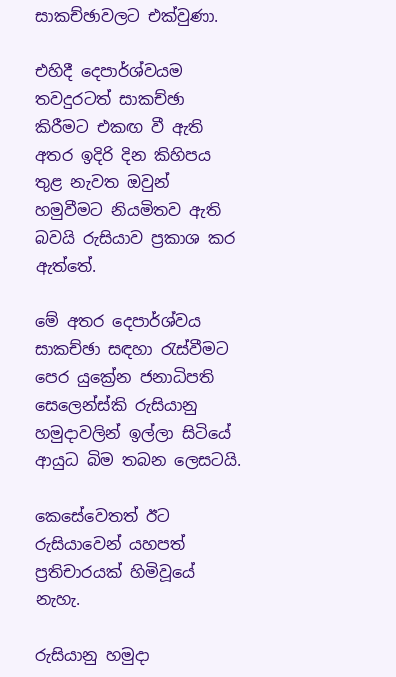සාකච්ඡාවලට එක්වුණා.

එහිදී දෙපාර්ශ්වයම තවදුරටත් සාකච්ඡා කිරීමට එකඟ වී ඇති අතර ඉදිරි දින කිහිපය තුළ නැවත ඔවුන් හමුවීමට නියමිතව ඇති බවයි රුසියාව ප්‍රකාශ කර ඇත්තේ.

මේ අතර දෙපාර්ශ්වය සාකච්ඡා සඳහා රැස්වීමට පෙර යුක්‍රේන ජනාධිපති සෙලෙන්ස්කි රුසියානු හමුදාවලින් ඉල්ලා සිටියේ ආයුධ බිම තබන ලෙසටයි.

කෙසේවෙතත් ඊට රුසියාවෙන් යහපත් ප්‍රතිචාරයක් හිමිවූයේ නැහැ.

රුසියානු හමුදා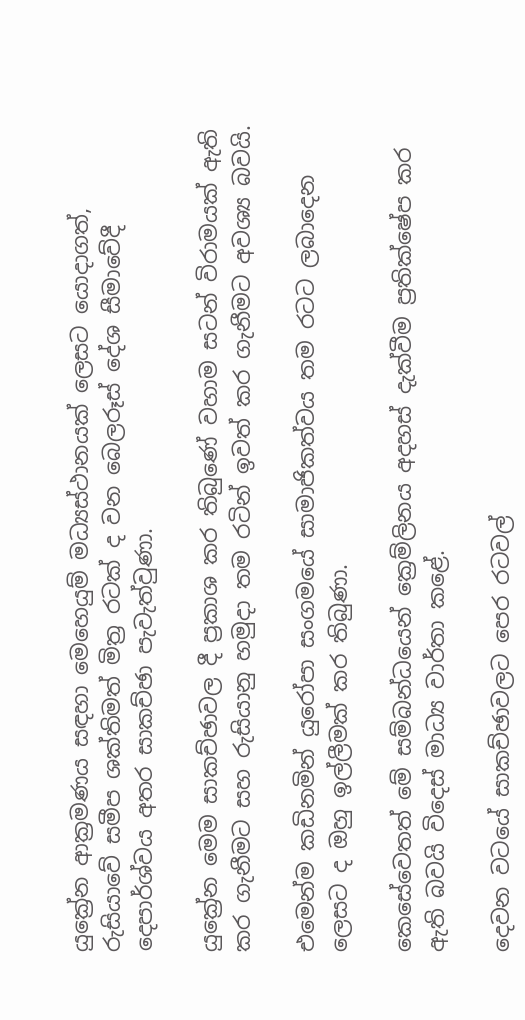යුක්‍රේන ආක්‍රමණය සඳහා මෙහෙයුම් මධ්‍යස්ථානයක් ලෙසට යොදාගත්, රුසියාවේ සමීප ශක්තිමත් මිත්‍ර රටක් ද වන බෙලරූස් දේශ සීමාවේදී දෙපාර්ශ්වය අතර සාකච්ඡා පැවැත්වුණා.

යුක්‍රේන මෙම සාකච්ඡාවල දී ප්‍රකාශ කර තිබුණේ වහාම සටන් විරාමයක් ඇති කර ගැනීමට සහ රුසියානු හමුදා තම රටින් ඉවත් කර ගැනීමට අවශ්‍ය බවයි.

එමෙන්ම කඩිනමින් යුරෝපා සංගමයේ සාමාජිකත්වය තම රටට ලබාදෙන ලෙසට ද ඔහු ඉල්ලීමක් කර තිබුණා.

කෙසේවෙතත් මේ සම්බන්ධයෙන් ක්‍රෙම්ලිනය අදහස් දැක්වීම ප්‍රතික්ෂේප කර ඇති බවයි විදෙස් මාධ්‍ය වාර්තා කළේ.

දෙවන වටයේ සාකච්ඡාවලට පෙර රටවල්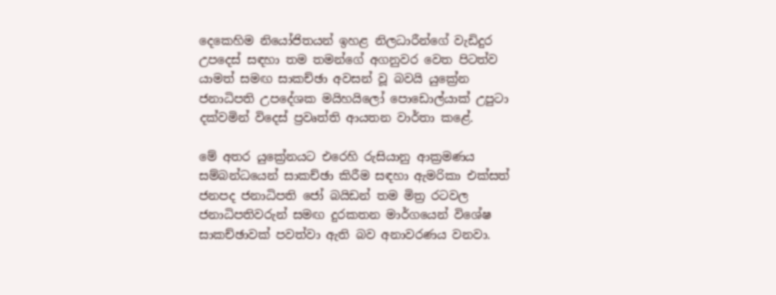දෙකෙහිම නියෝජිතයන් ඉහළ නිලධාරීන්ගේ වැඩිදුර උපදෙස් සඳහා තම තමන්ගේ අගනුවර වෙත පිටත්ව යාමත් සමඟ සාකච්ඡා අවසන් වූ බවයි යුක්‍රේන ජනාධිපති උපදේශක මයිහයිලෝ පොඩොල්යාක් උපුටා දක්වමින් විදෙස් ප්‍රවෘත්ති ආයතන වාර්තා කළේ.

මේ අතර යුක්‍රේනයට එරෙහි රුසියානු ආක්‍රමණය සම්බන්ධයෙන් සාකච්ඡා කිරීම සඳහා ඇමරිකා එක්සත් ජනපද ජනාධිපති ජෝ බයිඩන් තම මිත්‍ර රටවල ජනාධිපතිවරුන් සමඟ දුරකතන මාර්ගයෙන් විශේෂ සාකච්ඡාවක් පවත්වා ඇති බව අනාවරණය වනවා.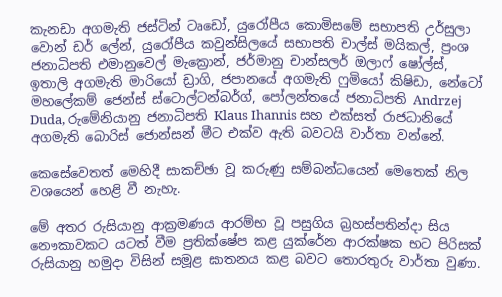කැනඩා අගමැති ජස්ටින් ටෘඩෝ, යුරෝපීය කොමිසමේ සභාපති උර්සුලා වොන් ඩර් ලේන්, යුරෝපීය කවුන්සිලයේ සභාපති චාල්ස් මයිකල්, ප්‍රංශ ජනාධිපති එමානුවෙල් මැක්‍රොන්, ජර්මානු චාන්සලර් ඔලාෆ් ෂෝල්ස්, ඉතාලි අගමැති මාරියෝ ඩ්‍රාගි, ජපානයේ අගමැති ෆුමියෝ කිෂිඩා, නේටෝ මහලේකම් ජෙන්ස් ස්ටොල්ටන්බර්ග්, පෝලන්තයේ ජනාධිපති Andrzej Duda, රුමේනියානු ජනාධිපති Klaus Ihannis සහ එක්සත් රාජධානියේ අගමැති බොරිස් ජොන්සන් මීට එක්ව ඇති බවටයි වාර්තා වන්නේ.

කෙසේවෙතත් මෙහිදී සාකච්ඡා වූ කරුණු සම්බන්ධයෙන් මෙතෙක් නිල වශයෙන් හෙළි වී නැහැ.

මේ අතර රුසියානු ආක්‍රමණය ආරම්භ වූ පසුගිය බ්‍රහස්පතින්දා සිය නෞකාවකට යටත් වීම ප්‍රතික්ෂේප කළ යුක්රේන ආරක්ෂක භට පිරිසක් රුසියානු හමුදා විසින් සමූළ ඝාතනය කළ බවට තොරතුරු වාර්තා වුණා.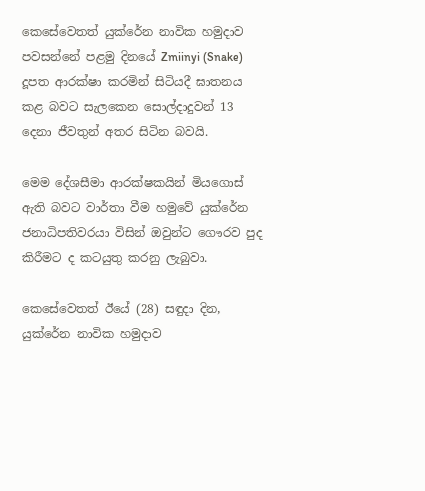කෙසේවෙතත් යුක්රේන නාවික හමුදාව පවසන්නේ පළමු දිනයේ Zmiinyi (Snake) දූපත ආරක්ෂා කරමින් සිටියදී ඝාතනය කළ බවට සැලකෙන සොල්දාදුවන් 13 දෙනා ජීවතුන් අතර සිටින බවයි.

මෙම දේශසීමා ආරක්ෂකයින් මියගොස් ඇති බවට වාර්තා වීම හමුවේ යුක්රේන ජනාධිපතිවරයා විසින් ඔවුන්ට ගෞරව පුද කිරීමට ද කටයුතු කරනු ලැබුවා.

කෙසේවෙතත් ඊයේ (28) සඳුදා දින, යුක්රේන නාවික හමුදාව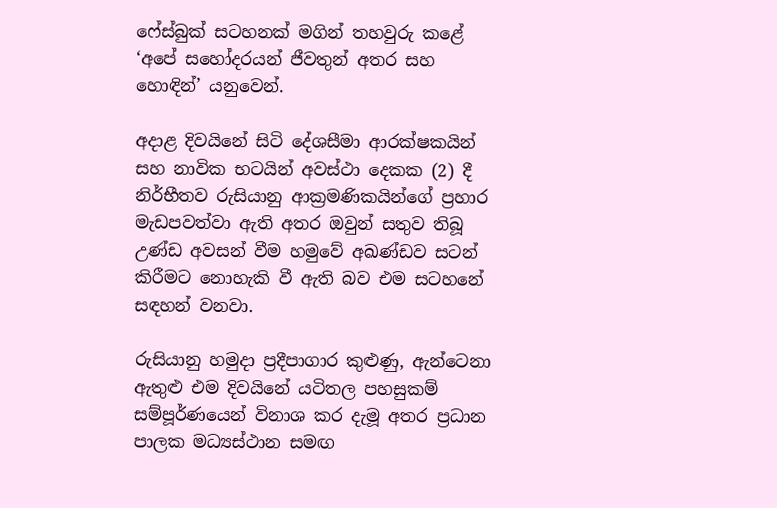ෆේස්බුක් සටහනක් මගින් තහවුරු කළේ ‘අපේ සහෝදරයන් ජීවතුන් අතර සහ හොඳින්’ යනුවෙන්.

අදාළ දිවයිනේ සිටි දේශසීමා ආරක්ෂකයින් සහ නාවික භටයින් අවස්ථා දෙකක (2) දී නිර්භීතව රුසියානු ආක්‍රමණිකයින්ගේ ප්‍රහාර මැඩපවත්වා ඇති අතර ඔවුන් සතුව තිබූ උණ්ඩ අවසන් වීම හමුවේ අඛණ්ඩව සටන් කිරීමට නොහැකි වී ඇති බව එම සටහනේ සඳහන් වනවා.

රුසියානු හමුදා ප්‍රදීපාගාර කුළුණු, ඇන්ටෙනා ඇතුළු එම දිවයිනේ යටිතල පහසුකම් සම්පූර්ණයෙන් විනාශ කර දැමූ අතර ප්‍රධාන පාලක මධ්‍යස්ථාන සමඟ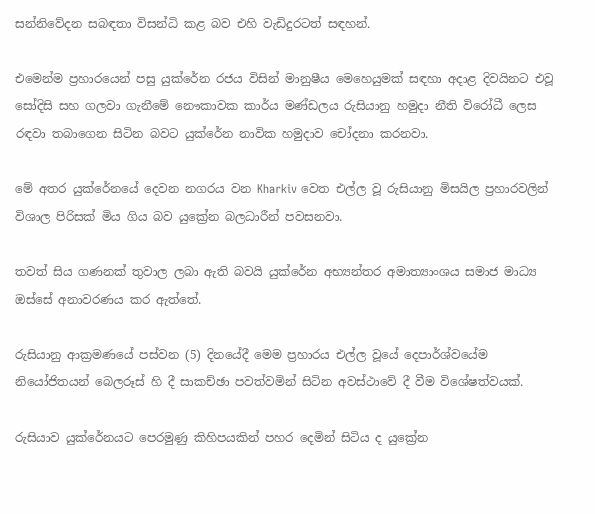සන්නිවේදන සබඳතා විසන්ධි කළ බව එහි වැඩිදුරටත් සඳහන්.

එමෙන්ම ප්‍රහාරයෙන් පසු යුක්රේන රජය විසින් මානුෂීය මෙහෙයුමක් සඳහා අදාළ දිවයිනට එවූ සෝදිසි සහ ගලවා ගැනීමේ නෞකාවක කාර්ය මණ්ඩලය රුසියානු හමුදා නීති විරෝධී ලෙස රඳවා තබාගෙන සිටින බවට යුක්රේන නාවික හමුදාව චෝදනා කරනවා.

මේ අතර යුක්රේනයේ දෙවන නගරය වන Kharkiv වෙත එල්ල වූ රුසියානු මිසයිල ප්‍රහාරවලින් විශාල පිරිසක් මිය ගිය බව යුක්‍රේන බලධාරීන් පවසනවා.

තවත් සිය ගණනක් තුවාල ලබා ඇති බවයි යුක්රේන අභ්‍යන්තර අමාත්‍යාංශය සමාජ මාධ්‍ය ඔස්සේ අනාවරණය කර ඇත්තේ.

රුසියානු ආක්‍රමණයේ පස්වන (5) දිනයේදී මෙම ප්‍රහාරය එල්ල වූයේ දෙපාර්ශ්වයේම නියෝජිතයන් බෙලරූස් හි දී සාකච්ඡා පවත්වමින් සිටින අවස්ථාවේ දී වීම විශේෂත්වයක්.

රුසියාව යුක්රේනයට පෙරමුණු කිහිපයකින් පහර දෙමින් සිටිය ද යුක්‍රේන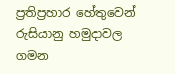ප්‍රතිප්‍රහාර හේතුවෙන් රුසියානු හමුදාවල ගමන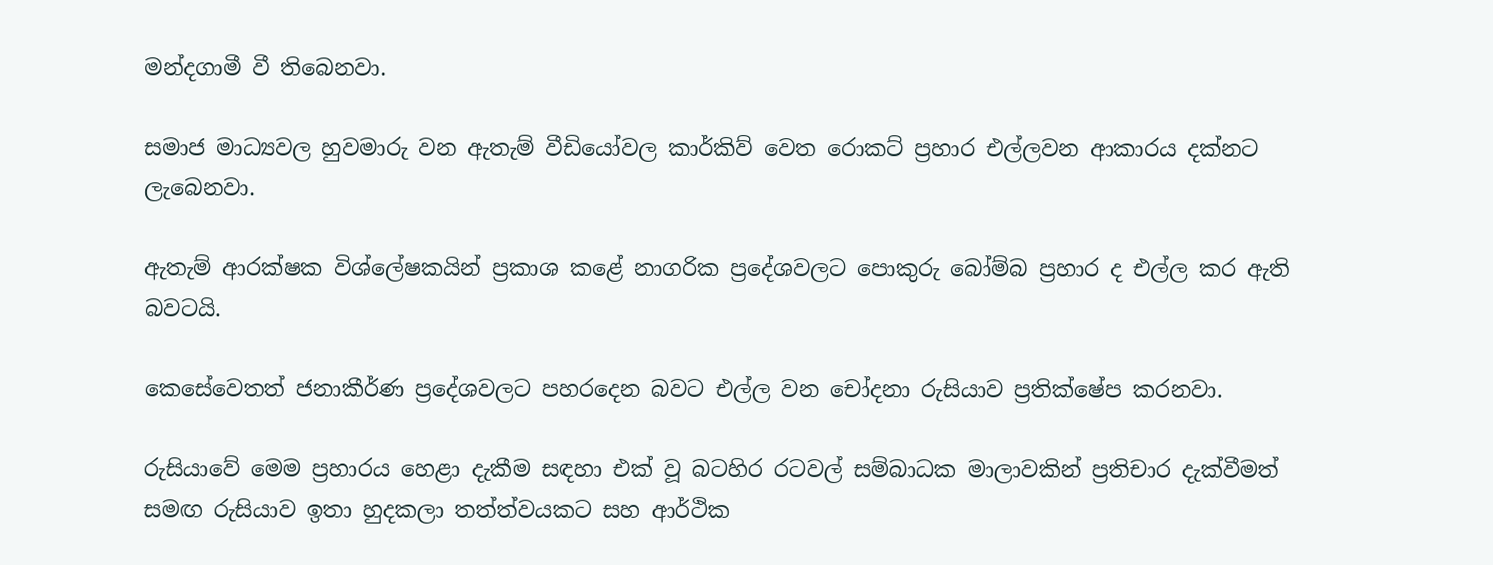මන්දගාමී වී තිබෙනවා.

සමාජ මාධ්‍යවල හුවමාරු වන ඇතැම් වීඩියෝවල කාර්කිව් වෙත රොකට් ප්‍රහාර එල්ලවන ආකාරය දක්නට ලැබෙනවා.

ඇතැම් ආරක්ෂක විශ්ලේෂකයින් ප්‍රකාශ කළේ නාගරික ප්‍රදේශවලට පොකුරු බෝම්බ ප්‍රහාර ද එල්ල කර ඇති බවටයි.

කෙසේවෙතත් ජනාකීර්ණ ප්‍රදේශවලට පහරදෙන බවට එල්ල වන චෝදනා රුසියාව ප්‍රතික්ෂේප කරනවා.

රුසියාවේ මෙම ප්‍රහාරය හෙළා දැකීම සඳහා එක් වූ බටහිර රටවල් සම්බාධක මාලාවකින් ප්‍රතිචාර දැක්වීමත් සමඟ රුසියාව ඉතා හුදකලා තත්ත්වයකට සහ ආර්ථික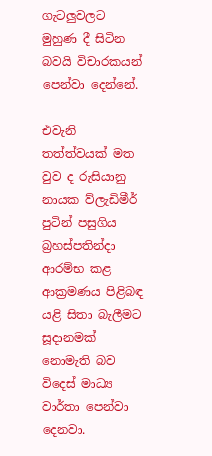ගැටලුවලට මුහුණ දී සිටින බවයි විචාරකයන් පෙන්වා දෙන්නේ.

එවැනි තත්ත්වයක් මත වුව ද රුසියානු නායක ව්ලැඩිමීර් පුටින් පසුගිය බ්‍රහස්පතින්දා ආරම්භ කළ ආක්‍රමණය පිළිබඳ යළි සිතා බැලීමට සූදානමක් නොමැති බව විදෙස් මාධ්‍ය වාර්තා පෙන්වා දෙනවා.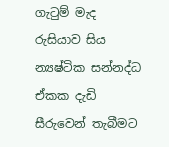ගැටුම් මැද රුසියාව සිය න්‍යෂ්ටික සන්නද්ධ ඒකක දැඩි සීරුවෙන් තැබීමට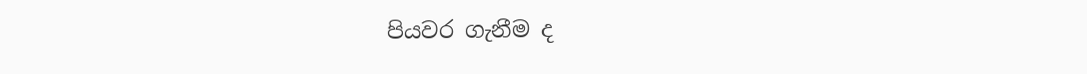පියවර ගැනීම ද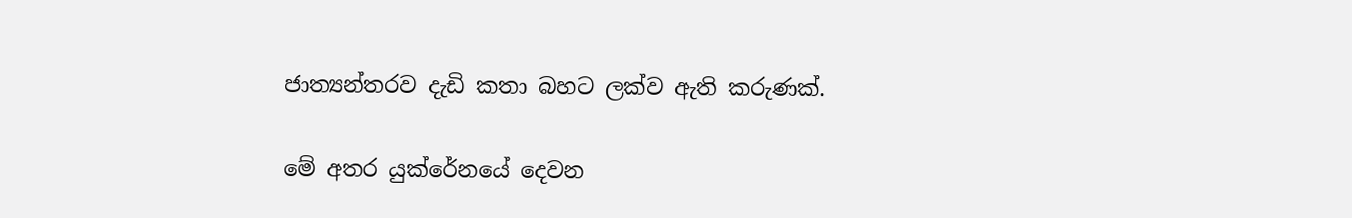ජාත්‍යන්තරව දැඩි කතා බහට ලක්ව ඇති කරුණක්.

මේ අතර යුක්රේනයේ දෙවන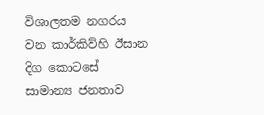විශාලතම නගරය වන කාර්කිව්හි ඊසාන දිග කොටසේ සාමාන්‍ය ජනතාව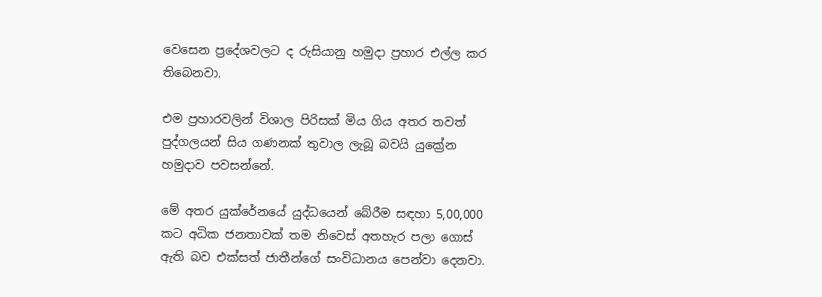වෙසෙන ප්‍රදේශවලට ද රුසියානු හමුදා ප්‍රහාර එල්ල කර තිබෙනවා.

එම ප්‍රහාරවලින් විශාල පිරිසක් මිය ගිය අතර තවත් පුද්ගලයන් සිය ගණනක් තුවාල ලැබූ බවයි යුක්‍රේන හමුදාව පවසන්නේ.

මේ අතර යුක්රේනයේ යුද්ධයෙන් බේරීම සඳහා 5,00,000 කට අධික ජනතාවක් තම නිවෙස් අතහැර පලා ගොස් ඇති බව එක්සත් ජාතීන්ගේ සංවිධානය පෙන්වා දෙනවා.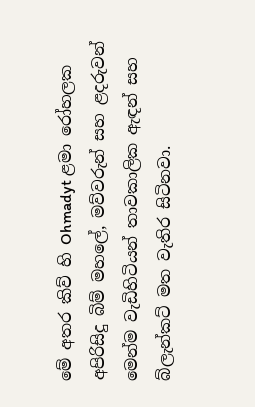මේ අතර කිව් හි Ohmadyt ළමා රෝහලක අපිරිසිදු බිම් මහලේ, මව්වරුන් සහ ළදරුවන් මෙන්ම වැඩිහිටියන් තාවකාලික ඇඳන් සහ බ්ලැන්කට් මත වැතිර සිටිනවා.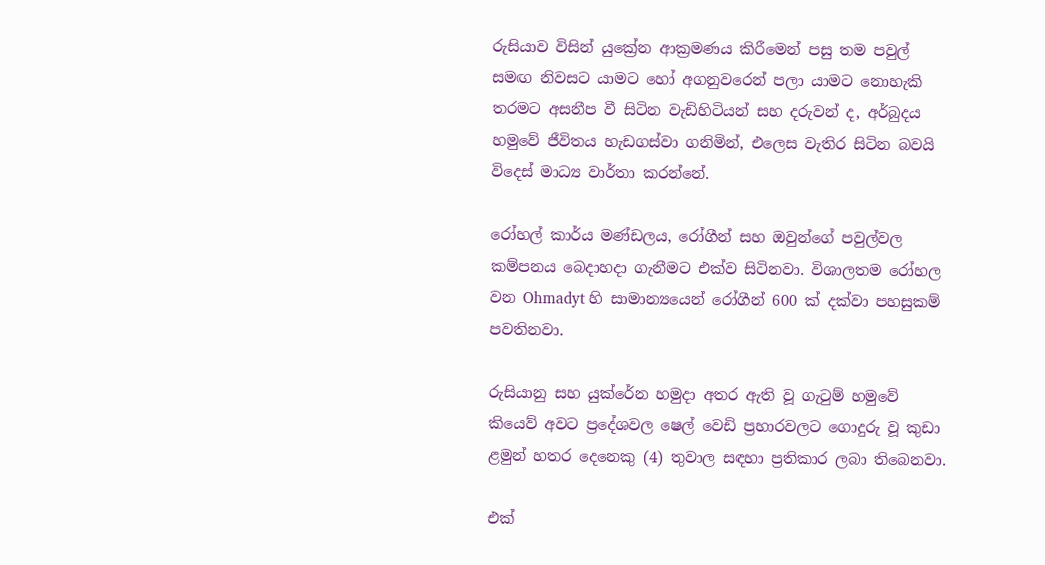රුසියාව විසින් යුක්‍රේන ආක්‍රමණය කිරීමෙන් පසු තම පවුල් සමඟ නිවසට යාමට හෝ අගනුවරෙන් පලා යාමට නොහැකි තරමට අසනීප වී සිටින වැඩිහිටියන් සහ දරුවන් ද, අර්බුදය හමුවේ ජීවිතය හැඩගස්වා ගනිමින්, එලෙස වැතිර සිටින බවයි විදෙස් මාධ්‍ය වාර්තා කරන්නේ.

රෝහල් කාර්ය මණ්ඩලය, රෝගීන් සහ ඔවුන්ගේ පවුල්වල කම්පනය බෙදාහදා ගැනීමට එක්ව සිටිනවා. විශාලතම රෝහල වන Ohmadyt හි සාමාන්‍යයෙන් රෝගීන් 600 ක් දක්වා පහසුකම් පවතිනවා.

රුසියානු සහ යුක්රේන හමුදා අතර ඇති වූ ගැටුම් හමුවේ කියෙව් අවට ප්‍රදේශවල ෂෙල් වෙඩි ප්‍රහාරවලට ගොදුරු වූ කුඩා ළමුන් හතර දෙනෙකු (4) තුවාල සඳහා ප්‍රතිකාර ලබා තිබෙනවා.

එක්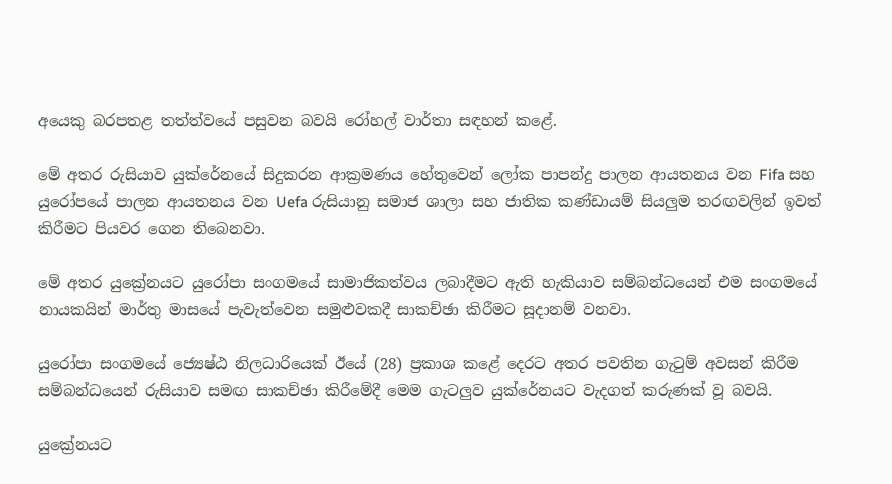අයෙකු බරපතළ තත්ත්වයේ පසුවන බවයි රෝහල් වාර්තා සඳහන් කළේ.

මේ අතර රුසියාව යුක්රේනයේ සිදුකරන ආක්‍රමණය හේතුවෙන් ලෝක පාපන්දු පාලන ආයතනය වන Fifa සහ යුරෝපයේ පාලන ආයතනය වන Uefa රුසියානු සමාජ ශාලා සහ ජාතික කණ්ඩායම් සියලුම තරඟවලින් ඉවත් කිරීමට පියවර ගෙන තිබෙනවා.

මේ අතර යුක්‍රේනයට යුරෝපා සංගමයේ සාමාජිකත්වය ලබාදීමට ඇති හැකියාව සම්බන්ධයෙන් එම සංගමයේ නායකයින් මාර්තු මාසයේ පැවැත්වෙන සමුළුවකදී සාකච්ඡා කිරීමට සූදානම් වනවා.

යුරෝපා සංගමයේ ජ්‍යෙෂ්ඨ නිලධාරියෙක් ඊයේ (28) ප්‍රකාශ කළේ දෙරට අතර පවතින ගැටුම් අවසන් කිරීම සම්බන්ධයෙන් රුසියාව සමඟ සාකච්ඡා කිරීමේදී මෙම ගැටලුව යුක්රේනයට වැදගත් කරුණක් වූ බවයි.

යුක්‍රේනයට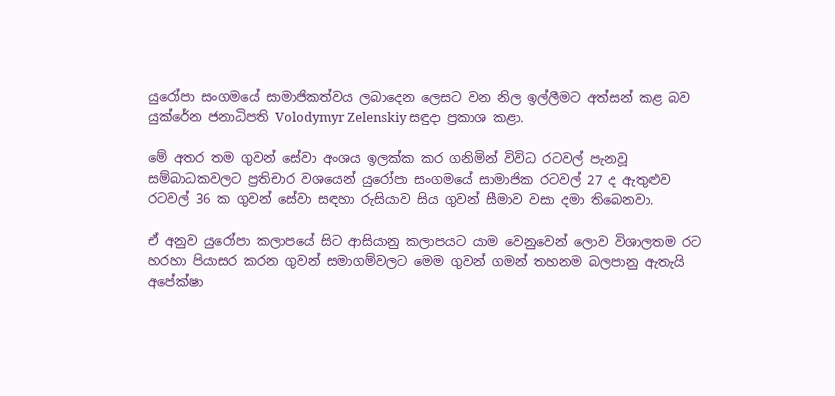යුරෝපා සංගමයේ සාමාජිකත්වය ලබාදෙන ලෙසට වන නිල ඉල්ලීමට අත්සන් කළ බව යුක්රේන ජනාධිපති Volodymyr Zelenskiy සඳුදා ප්‍රකාශ කළා.

මේ අතර තම ගුවන් සේවා අංශය ඉලක්ක කර ගනිමින් විවිධ රටවල් පැනවූ සම්බාධකවලට ප්‍රතිචාර වශයෙන් යුරෝපා සංගමයේ සාමාජික රටවල් 27 ද ඇතුළුව රටවල් 36 ක ගුවන් සේවා සඳහා රුසියාව සිය ගුවන් සීමාව වසා දමා තිබෙනවා.

ඒ අනුව යුරෝපා කලාපයේ සිට ආසියානු කලාපයට යාම වෙනුවෙන් ලොව විශාලතම රට හරහා පියාසර කරන ගුවන් සමාගම්වලට මෙම ගුවන් ගමන් තහනම බලපානු ඇතැයි අපේක්ෂා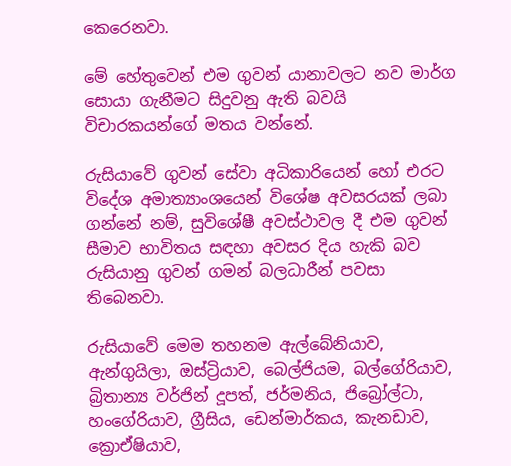කෙරෙනවා.

මේ හේතුවෙන් එම ගුවන් යානාවලට නව මාර්ග සොයා ගැනීමට සිදුවනු ඇති බවයි විචාරකයන්ගේ මතය වන්නේ.

රුසියාවේ ගුවන් සේවා අධිකාරියෙන් හෝ එරට විදේශ අමාත්‍යාංශයෙන් විශේෂ අවසරයක් ලබා ගන්නේ නම්, සුවිශේෂී අවස්ථාවල දී එම ගුවන් සීමාව භාවිතය සඳහා අවසර දිය හැකි බව රුසියානු ගුවන් ගමන් බලධාරීන් පවසා තිබෙනවා.

රුසියාවේ මෙම තහනම ඇල්බේනියාව, ඇන්ගුයිලා, ඔස්ට්‍රියාව, බෙල්ජියම, බල්ගේරියාව, බ්‍රිතාන්‍ය වර්ජින් දූපත්, ජර්මනිය, ජිබ්‍රෝල්ටා, හංගේරියාව, ග්‍රීසිය, ඩෙන්මාර්කය, කැනඩාව, ක්‍රොඒෂියාව,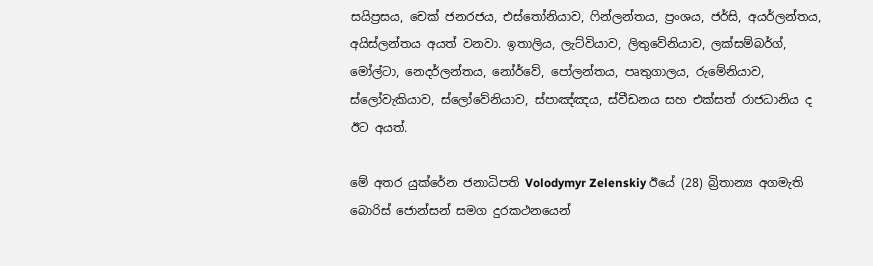සයිප්‍රසය, චෙක් ජනරජය, එස්තෝනියාව, ෆින්ලන්තය, ප්‍රංශය, ජර්සි, අයර්ලන්තය, අයිස්ලන්තය අයත් වනවා. ඉතාලිය, ලැට්වියාව, ලිතුවේනියාව, ලක්සම්බර්ග්, මෝල්ටා, නෙදර්ලන්තය, නෝර්වේ, පෝලන්තය, පෘතුගාලය, රුමේනියාව, ස්ලෝවැකියාව, ස්ලෝවේනියාව, ස්පාඤ්ඤය, ස්වීඩනය සහ එක්සත් රාජධානිය ද ඊට අයත්.

මේ අතර යුක්රේන ජනාධිපති Volodymyr Zelenskiy ඊයේ (28) බ්‍රිතාන්‍ය අගමැති බොරිස් ජොන්සන් සමග දුරකථනයෙන්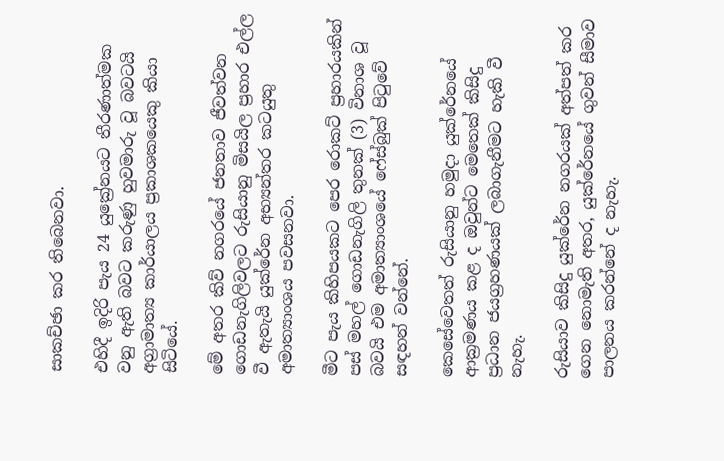සාකච්ඡා කර තිබෙනවා.

එහිදී ඉදිරි පැය 24 යුක්‍රේනයට තීරණාත්මක වනු ඇති බවට කරුණු හුවමාරු වූ බවටයි අග්‍රාමාත්‍ය කාර්යාලය ප්‍රකාශකයෙකු කියා සිටියේ.

මේ අතර කිව් නගරයේ ජනතාව ජීවත්වන ගොඩනැගිලිවලට රුසියානු මිසයිල ප්‍රහාර එල්ල වී ඇතැයි යුක්රේන අභ්‍යන්තර කටයුතු අමාත්‍යාංශය පවසනවා.

මීට පැය කිහිපයකට පෙර රොකට් ප්‍රහාරයකින් පස් මහල් ගොඩනැගිලි තුනක් (3) විනාශ වූ බවයි එම අමාත්‍යාංශයේ ෆේස්බුක් පිටුවේ සඳහන් වන්නේ.

කෙසේවෙතත් රුසියානු හමුදා යුක්රේනයේ ආක්‍රමණය කළ ද ඔවුන්ට මෙතෙක් කිසිදු ප්‍රධාන ජයග්‍රහණයක් ලබාගැනීමට හැකි වී නැහැ.

රුසියාව කිසිදු යුක්රේන නගරයක් අත්පත් කර ගෙන නොමැති අතර, යුක්රේනයේ ගුවන් සීමාව පාලනය කරන්නේ ද නැහැ.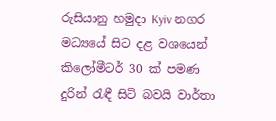රුසියානු හමුදා Kyiv නගර මධ්‍යයේ සිට දළ වශයෙන් කිලෝමීටර් 30 ක් පමණ දුරින් රැඳී සිටි බවයි වාර්තා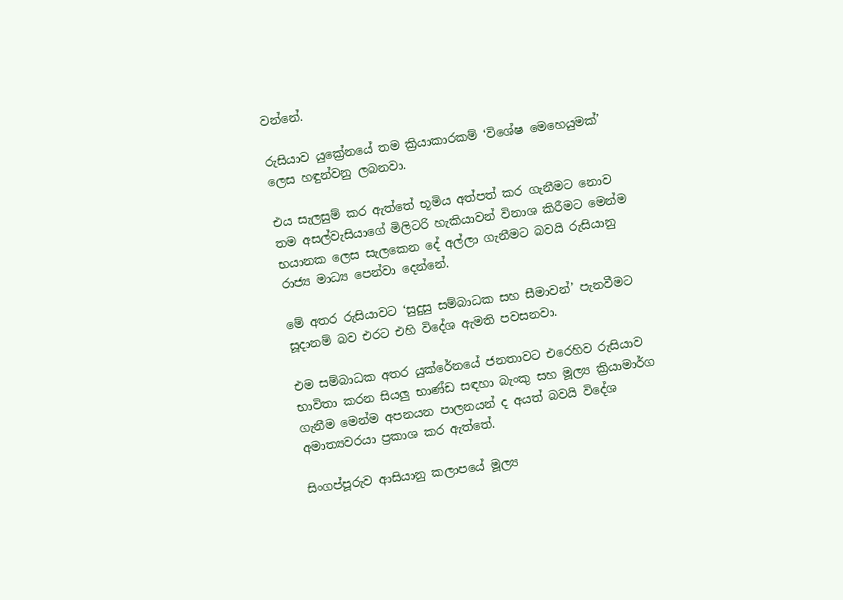වන්නේ.

රුසියාව යුක්‍රේනයේ තම ක්‍රියාකාරකම් ‘විශේෂ මෙහෙයුමක්’ ලෙස හඳුන්වනු ලබනවා.

එය සැලසුම් කර ඇත්තේ භූමිය අත්පත් කර ගැනීමට නොව තම අසල්වැසියාගේ මිලිටරි හැකියාවන් විනාශ කිරීමට මෙන්ම භයානක ලෙස සැලකෙන දේ අල්ලා ගැනීමට බවයි රුසියානු රාජ්‍ය මාධ්‍ය පෙන්වා දෙන්නේ.

මේ අතර රුසියාවට ‘සුදුසු සම්බාධක සහ සීමාවන්’ පැනවීමට සූදානම් බව එරට එහි විදේශ ඇමති පවසනවා.

එම සම්බාධක අතර යුක්රේනයේ ජනතාවට එරෙහිව රුසියාව භාවිතා කරන සියලු භාණ්ඩ සඳහා බැංකු සහ මූල්‍ය ක්‍රියාමාර්ග ගැනීම මෙන්ම අපනයන පාලනයන් ද අයත් බවයි විදේශ අමාත්‍යවරයා ප්‍රකාශ කර ඇත්තේ.

සිංගප්පූරුව ආසියානු කලාපයේ මූල්‍ය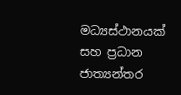මධ්‍යස්ථානයක් සහ ප්‍රධාන ජාත්‍යන්තර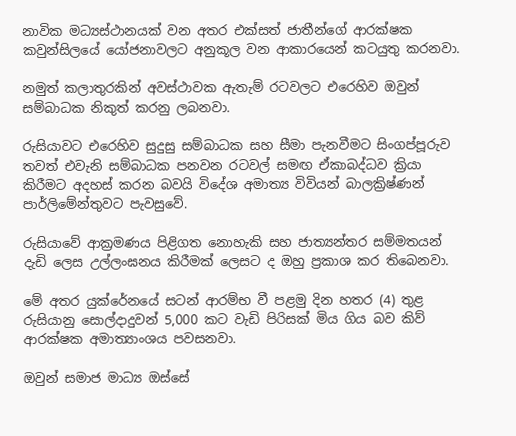නාවික මධ්‍යස්ථානයක් වන අතර එක්සත් ජාතීන්ගේ ආරක්ෂක කවුන්සිලයේ යෝජනාවලට අනුකූල වන ආකාරයෙන් කටයුතු කරනවා.

නමුත් කලාතුරකින් අවස්ථාවක ඇතැම් රටවලට එරෙහිව ඔවුන් සම්බාධක නිකුත් කරනු ලබනවා.

රුසියාවට එරෙහිව සුදුසු සම්බාධක සහ සීමා පැනවීමට සිංගප්පූරුව තවත් එවැනි සම්බාධක පනවන රටවල් සමඟ ඒකාබද්ධව ක්‍රියා කිරීමට අදහස් කරන බවයි විදේශ අමාත්‍ය විවියන් බාලක්‍රිෂ්ණන් පාර්ලිමේන්තුවට පැවසුවේ.

රුසියාවේ ආක්‍රමණය පිළිගත නොහැකි සහ ජාත්‍යන්තර සම්මතයන් දැඩි ලෙස උල්ලංඝනය කිරීමක් ලෙසට ද ඔහු ප්‍රකාශ කර තිබෙනවා.

මේ අතර යුක්රේනයේ සටන් ආරම්භ වී පළමු දින හතර (4) තුළ රුසියානු සොල්දාදුවන් 5,000 කට වැඩි පිරිසක් මිය ගිය බව කිව් ආරක්ෂක අමාත්‍යාංශය පවසනවා.

ඔවුන් සමාජ මාධ්‍ය ඔස්සේ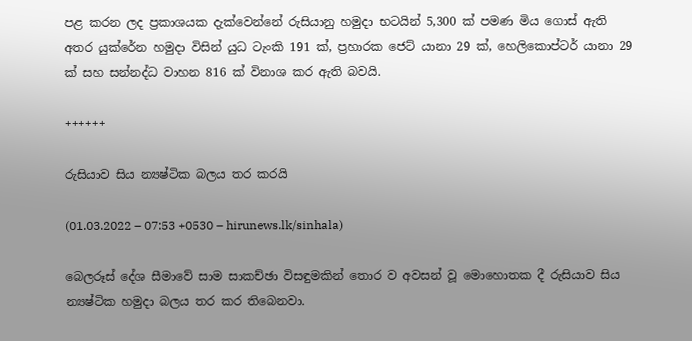පළ කරන ලද ප්‍රකාශයක දැක්වෙන්නේ රුසියානු හමුදා භටයින් 5,300 ක් පමණ මිය ගොස් ඇති අතර යුක්රේන හමුදා විසින් යුධ ටැංකි 191 ක්, ප්‍රහාරක ජෙට් යානා 29 ක්, හෙලිකොප්ටර් යානා 29 ක් සහ සන්නද්ධ වාහන 816 ක් විනාශ කර ඇති බවයි.

++++++

රුසියාව සිය න්‍යෂ්ටික බලය තර කරයි

(01.03.2022 – 07:53 +0530 – hirunews.lk/sinhala)

බෙලරූස් දේශ සීමාවේ සාම සාකච්ඡා විසඳුමකින් තොර ව අවසන් වූ මොහොතක දී රුසියාව සිය න්‍යෂ්ටික හමුදා බලය තර කර තිබෙනවා.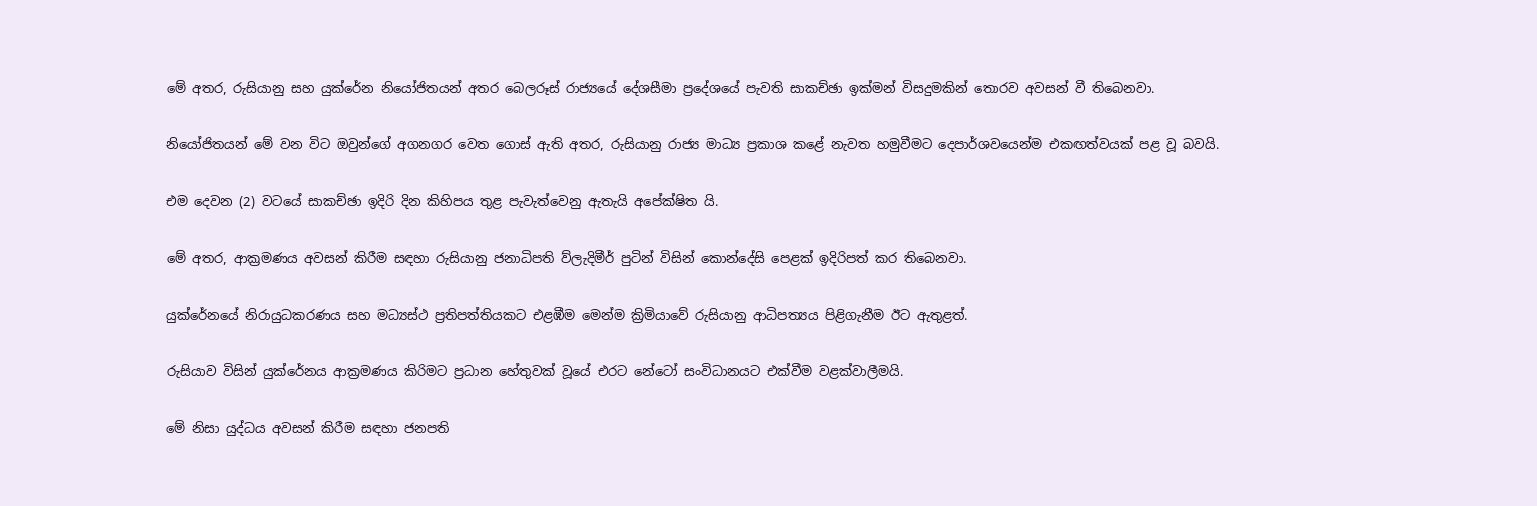මේ අතර, රුසියානු සහ යුක්රේන නියෝජිතයන් අතර බෙලරූස් රාජ්‍යයේ දේශසීමා ප්‍රදේශයේ පැවති සාකච්ඡා ඉක්මන් විසදුමකින් තොරව අවසන් වී තිබෙනවා.

නියෝජිතයන් මේ වන විට ඔවුන්ගේ අගනගර වෙත ගොස් ඇති අතර, රුසියානු රාජ්‍ය මාධ්‍ය ප්‍රකාශ කළේ නැවත හමුවීමට දෙපාර්ශවයෙන්ම එකඟත්වයක් පළ වූ බවයි.

එම දෙවන (2) වටයේ සාකච්ඡා ඉදිරි දින කිහිපය තුළ පැවැත්වෙනු ඇතැයි අපේක්ෂිත යි.

මේ අතර, ආක්‍රමණය අවසන් කිරීම සඳහා රුසියානු ජනාධිපති ව්ලැදිමීර් පුටින් විසින් කොන්දේසි පෙළක් ඉදිරිපත් කර තිබෙනවා.

යුක්රේනයේ නිරායුධකරණය සහ මධ්‍යස්ථ ප්‍රතිපත්තියකට එළඹීම මෙන්ම ක්‍රිමියාවේ රුසියානු ආධිපත්‍යය පිළිගැනීම ඊට ඇතුළත්.

රුසියාව විසින් යුක්රේනය ආක්‍රමණය කිරිමට ප්‍රධාන හේතුවක් වූයේ එරට නේටෝ සංවිධානයට එක්වීම වළක්වාලීමයි.

මේ නිසා යුද්ධය අවසන් කිරීම සඳහා ජනපති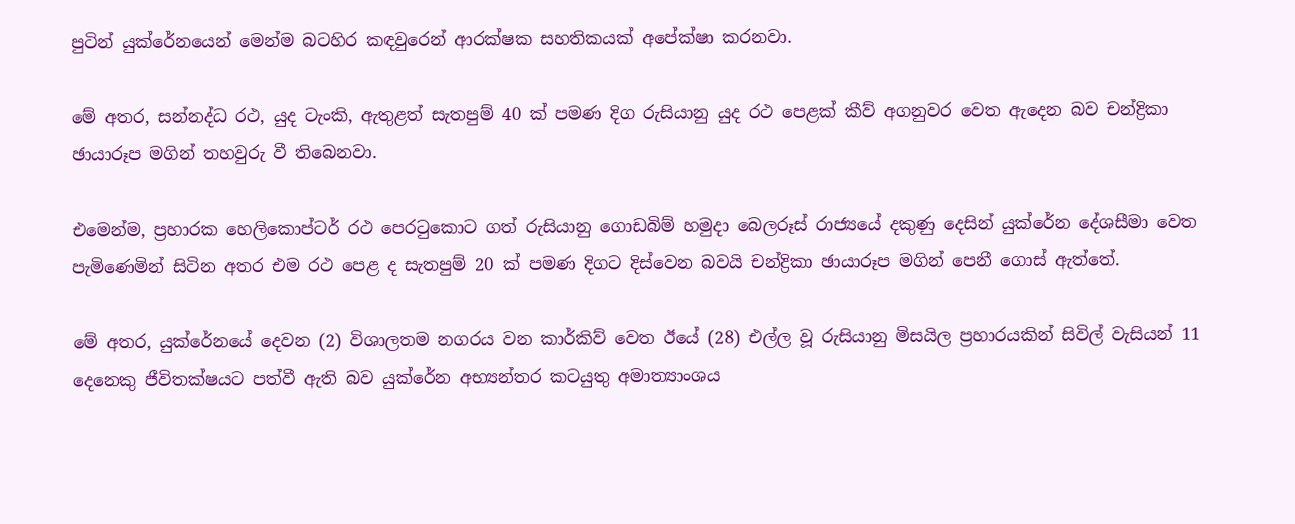පුටින් යුක්රේනයෙන් මෙන්ම බටහිර කඳවුරෙන් ආරක්ෂක සහතිකයක් අපේක්ෂා කරනවා.

මේ අතර, සන්නද්ධ රථ, යුද ටැංකි, ඇතුළත් සැතපුම් 40 ක් පමණ දිග රුසියානු යුද රථ පෙළක් කීව් අගනුවර වෙත ඇදෙන බව චන්ද්‍රිකා ඡායාරූප මගින් තහවුරු වී තිබෙනවා.

එමෙන්ම, ප්‍රහාරක හෙලිකොප්ටර් රථ පෙරටුකොට ගත් රුසියානු ගොඩබිම් හමුදා බෙලරූස් රාජ්‍යයේ දකුණු දෙසින් යුක්රේන දේශසීමා වෙත පැමිණෙමින් සිටින අතර එම රථ පෙළ ද සැතපුම් 20 ක් පමණ දිගට දිස්වෙන බවයි චන්ද්‍රිකා ඡායාරූප මගින් පෙනී ගොස් ඇත්තේ.

මේ අතර, යුක්රේනයේ දෙවන (2) විශාලතම නගරය වන කාර්කිව් වෙත ඊයේ (28) එල්ල වූ රුසියානු මිසයිල ප්‍රහාරයකින් සිවිල් වැසියන් 11 දෙනෙකු ජීවිතක්ෂයට පත්වී ඇති බව යුක්රේන අභ්‍යන්තර කටයුතු අමාත්‍යාංශය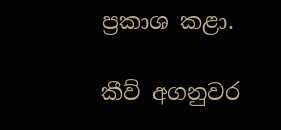ප්‍රකාශ කළා.

කීව් අගනුවර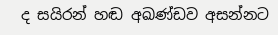ද සයිරන් හඬ අඛණ්ඩව අසන්නට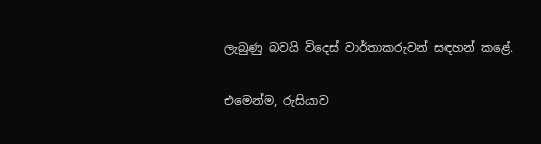ලැබුණු බවයි විදෙස් වාර්තාකරුවන් සඳහන් කළේ.

එමෙන්ම, රුසියාව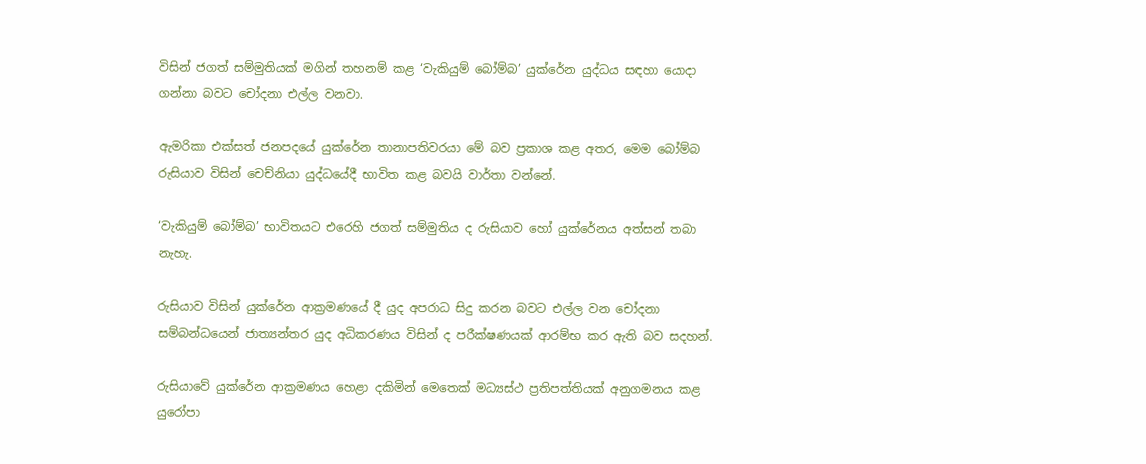විසින් ජගත් සම්මුතියක් මගින් තහනම් කළ ‘වැකියුම් බෝම්බ’ යුක්රේන යුද්ධය සඳහා යොදා ගන්නා බවට චෝදනා එල්ල වනවා.

ඇමරිකා එක්සත් ජනපදයේ යුක්රේන තානාපතිවරයා මේ බව ප්‍රකාශ කළ අතර, මෙම බෝම්බ රුසියාව විසින් චෙච්නියා යුද්ධයේදී භාවිත කළ බවයි වාර්තා වන්නේ.

‘වැකියුම් බෝම්බ’ භාවිතයට එරෙහි ජගත් සම්මුතිය ද රුසියාව හෝ යුක්රේනය අත්සන් තබා නැහැ.

රුසියාව විසින් යුක්රේන ආක්‍රමණයේ දී යුද අපරාධ සිදු කරන බවට එල්ල වන චෝදනා සම්බන්ධයෙන් ජාත්‍යන්තර යුද අධිකරණය විසින් ද පරීක්ෂණයක් ආරම්භ කර ඇති බව සදහන්.

රුසියාවේ යුක්රේන ආක්‍රමණය හෙළා දකිමින් මෙතෙක් මධ්‍යස්ථ ප්‍රතිපත්තියක් අනුගමනය කළ යුරෝපා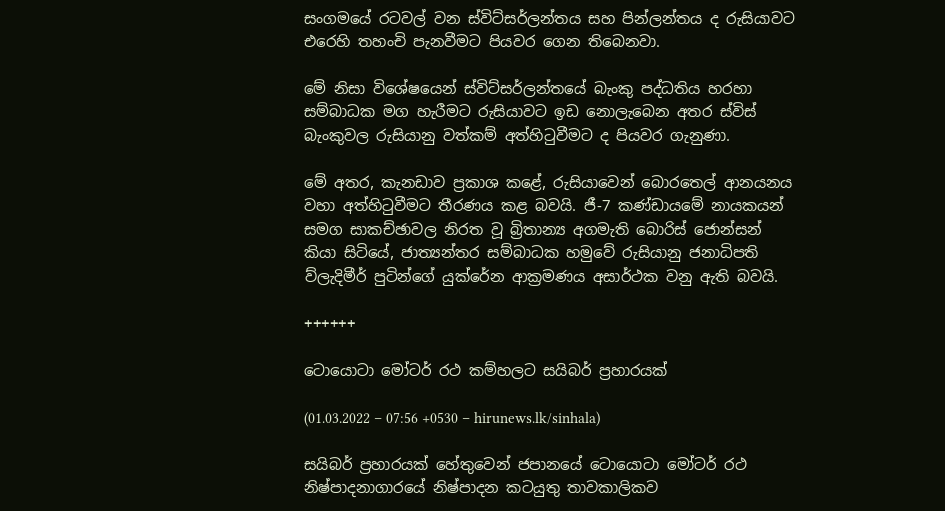සංගමයේ රටවල් වන ස්විට්සර්ලන්තය සහ පින්ලන්තය ද රුසියාවට එරෙහි තහංචි පැනවීමට පියවර ගෙන තිබෙනවා.

මේ නිසා විශේෂයෙන් ස්විට්සර්ලන්තයේ බැංකු පද්ධතිය හරහා සම්බාධක මග හැරීමට රුසියාවට ඉඩ නොලැබෙන අතර ස්විස් බැංකුවල රුසියානු වත්කම් අත්හිටුවීමට ද පියවර ගැනුණා.

මේ අතර, කැනඩාව ප්‍රකාශ කළේ, රුසියාවෙන් බොරතෙල් ආනයනය වහා අත්හිටුවීමට තීරණය කළ බවයි. ජී-7 කණ්ඩායමේ නායකයන් සමග සාකච්ඡාවල නිරත වූ බ්‍රිතාන්‍ය අගමැති බොරිස් ජොන්සන් කියා සිටියේ, ජාත්‍යන්තර සම්බාධක හමුවේ රුසියානු ජනාධිපති ව්ලැදිමීර් පුටින්ගේ යුක්රේන ආක්‍රමණය අසාර්ථක වනු ඇති බවයි.

++++++

ටොයොටා මෝටර් රථ කම්හලට සයිබර් ප්‍රහාරයක්

(01.03.2022 – 07:56 +0530 – hirunews.lk/sinhala)

සයිබර් ප්‍රහාරයක් හේතුවෙන් ජපානයේ ටොයොටා මෝටර් රථ නිෂ්පාදනාගාරයේ නිෂ්පාදන කටයුතු තාවකාලිකව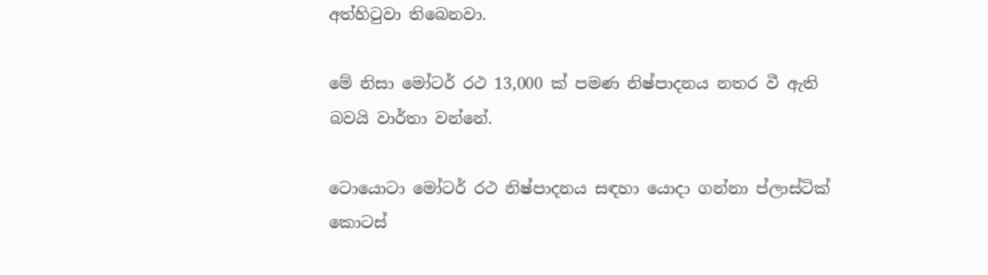අත්හිටුවා තිබෙනවා.

මේ නිසා මෝටර් රථ 13,000 ක් පමණ නිෂ්පාදනය නතර වී ඇති බවයි වාර්තා වන්නේ.

ටොයොටා මෝටර් රථ නිෂ්පාදනය සඳහා යොදා ගන්නා ප්ලාස්ටික් කොටස්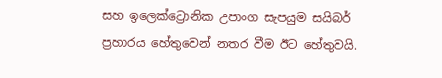සහ ඉලෙක්ට්‍රොනික උපාංග සැපයුම සයිබර් ප්‍රහාරය හේතුවෙන් නතර වීම ඊට හේතුවයි.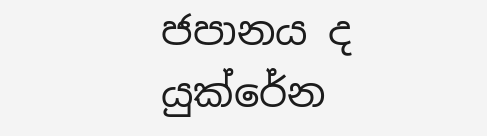ජපානය ද යුක්රේන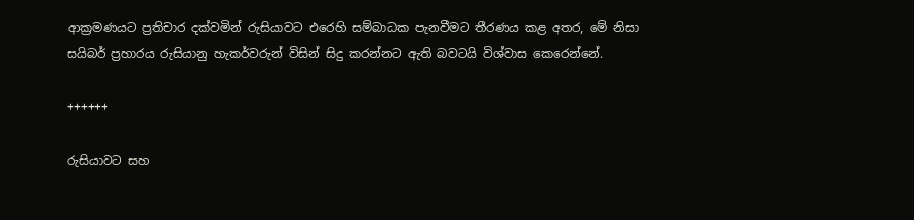ආක්‍රමණයට ප්‍රතිචාර දක්වමින් රුසියාවට එරෙහි සම්බාධක පැනවීමට තීරණය කළ අතර, මේ නිසා සයිබර් ප්‍රහාරය රුසියානු හැකර්වරුන් විසින් සිදු කරන්නට ඇති බවටයි විශ්වාස කෙරෙන්නේ.

++++++

රුසියාවට සහ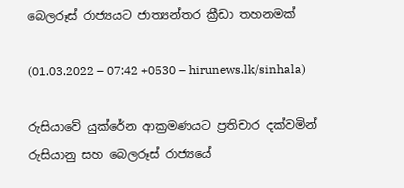බෙලරූස් රාජ්‍යයට ජාත්‍යන්තර ක්‍රීඩා තහනමක්

(01.03.2022 – 07:42 +0530 – hirunews.lk/sinhala)

රුසියාවේ යුක්රේන ආක්‍රමණයට ප්‍රතිචාර දක්වමින් රුසියානු සහ බෙලරූස් රාජ්‍යයේ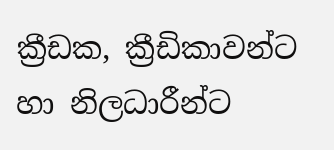ක්‍රීඩක, ක්‍රීඩිකාවන්ට හා නිලධාරීන්ට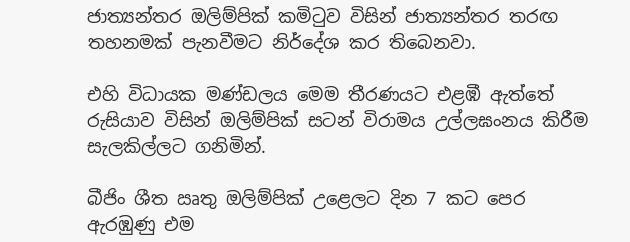ජාත්‍යන්තර ඔලිම්පික් කමිටුව විසින් ජාත්‍යන්තර තරඟ තහනමක් පැනවීමට නිර්දේශ කර තිබෙනවා.

එහි විධායක මණ්ඩලය මෙම තීරණයට එළඹී ඇත්තේ රුසියාව විසින් ඔලිම්පික් සටන් විරාමය උල්ලඝංනය කිරීම සැලකිල්ලට ගනිමින්.

බීජිං ශීත ඍතු ඔලිම්පික් උළෙලට දින 7 කට පෙර ඇරඹුණු එම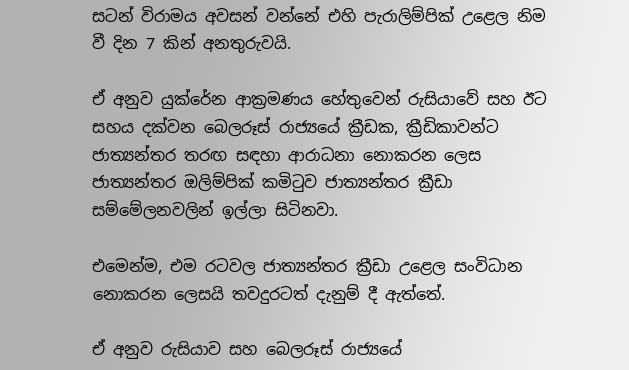සටන් විරාමය අවසන් වන්නේ එහි පැරාලිම්පික් උළෙල නිම වී දින 7 කින් අනතුරුවයි.

ඒ අනුව යුක්රේන ආක්‍රමණය හේතුවෙන් රුසියාවේ සහ ඊට සහය දක්වන බෙලරූස් රාජ්‍යයේ ක්‍රීඩක, ක්‍රීඩිකාවන්ට ජාත්‍යන්තර තරඟ සඳහා ආරාධනා නොකරන ලෙස ජාත්‍යන්තර ඔලිම්පික් කමිටුව ජාත්‍යන්තර ක්‍රීඩා සම්මේලනවලින් ඉල්ලා සිටිනවා.

එමෙන්ම, එම රටවල ජාත්‍යන්තර ක්‍රීඩා උළෙල සංවිධාන නොකරන ලෙසයි තවදුරටත් දැනුම් දී ඇත්තේ.

ඒ අනුව රුසියාව සහ බෙලරූස් රාජ්‍යයේ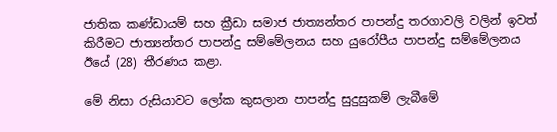ජාතික කණ්ඩායම් සහ ක්‍රීඩා සමාජ ජාත්‍යන්තර පාපන්දු තරගාවලි වලින් ඉවත් කිරීමට ජාත්‍යන්තර පාපන්දු සම්මේලනය සහ යුරෝපීය පාපන්දු සම්මේලනය ඊයේ (28) තීරණය කළා.

මේ නිසා රුසියාවට ලෝක කුසලාන පාපන්දු සුදුසුකම් ලැබීමේ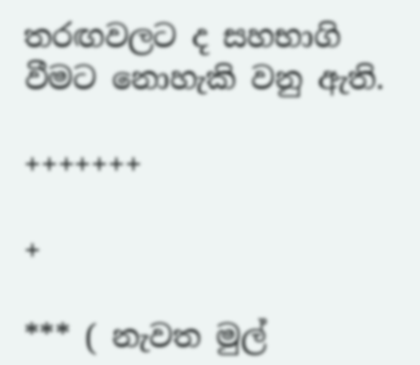තරඟවලට ද සහභාගි වීමට නොහැකි වනු ඇති.

+++++++

+

*** ( නැවත මුල්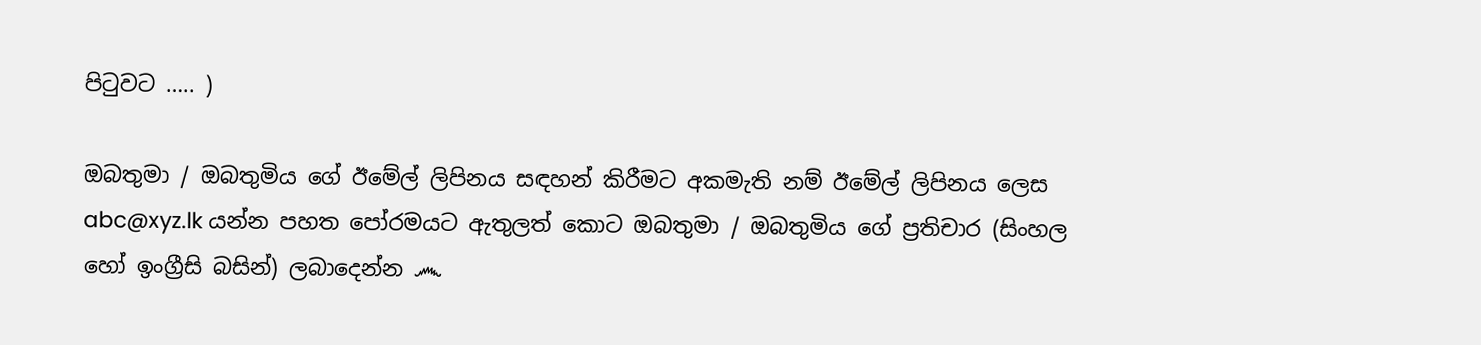පිටුවට ….. )

ඔබතුමා / ඔබතුමිය ගේ ඊමේල් ලිපිනය සඳහන් කිරීමට අකමැති නම් ඊමේල් ලිපිනය ලෙස abc@xyz.lk යන්න පහත පෝරමයට ඇතුලත් කොට ඔබතුමා / ඔබතුමිය ගේ ප්‍රතිචාර (සිංහල හෝ ඉංග්‍රීසි බසින්) ලබාදෙන්න ෴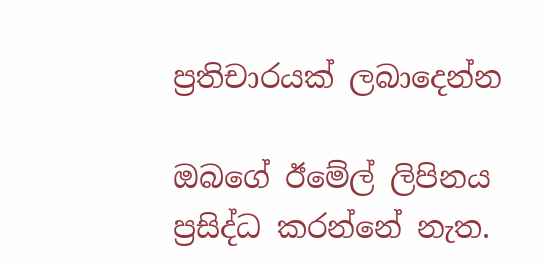ප්‍රතිචාරයක් ලබාදෙන්න

ඔබගේ ඊමේල් ලිපිනය ප්‍රසිද්ධ කරන්නේ නැත.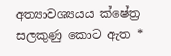අත්‍යාවශ්‍යයය ක්ෂේත්‍ර සලකුණු කොට ඇත *